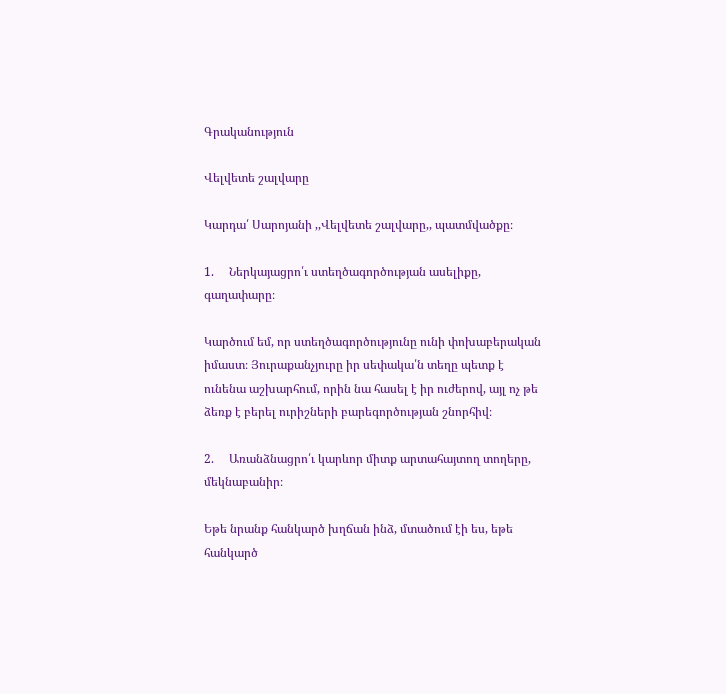Գրականություն

Վելվետե շալվարը

Կարդա՛ Սարոյանի ,,Վելվետե շալվարը,, պատմվածքը։

1.     Ներկայացրո՛ւ ստեղծագործության ասելիքը, գաղափարը։

Կարծում եմ, որ ստեղծագործությունը ունի փոխաբերական իմաստ։ Յուրաքանչյուրը իր սեփակա՛ն տեղը պետք է ունենա աշխարհում, որին նա հասել է իր ուժերով, այլ ոչ թե ձեռք է բերել ուրիշների բարեգործության շնորհիվ։

2.     Առանձնացրո՛ւ կարևոր միտք արտահայտող տողերը, մեկնաբանիր։

Եթե նրանք հանկարծ խղճան ինձ, մտածում էի ես, եթե հանկարծ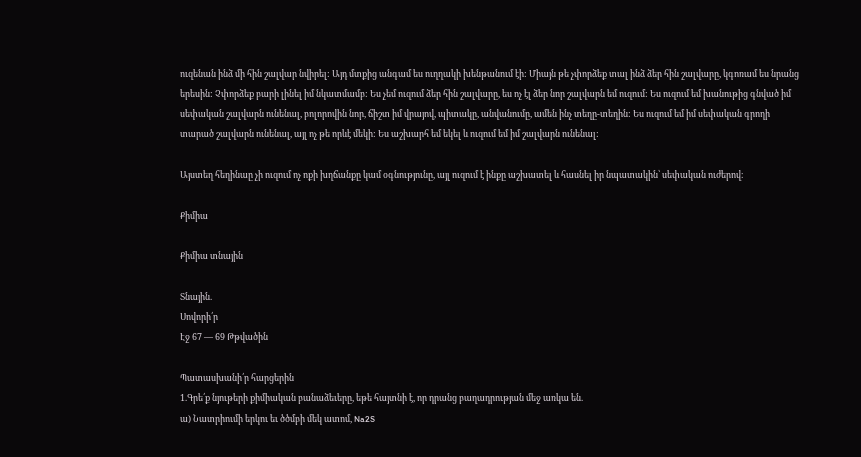ուզենան ինձ մի հին շալվար նվիրել: Այդ մտքից անգամ ես ուղղակի խենթանում էի: Միայն թե չփորձեք տալ ինձ ձեր հին շալվարը, կգոռամ ես նրանց երեսին: Չփորձեք բարի լինել իմ նկատմամբ: Ես չեմ ուզում ձեր հին շալվարը, ես ոչ էլ ձեր նոր շալվարն եմ ուզում: Ես ուզում եմ խանութից գնված իմ սեփական շալվարն ունենալ, բոլորովին նոր, ճիշտ իմ վրայով, պիտակը, անվանումը, ամեն ինչ տեղը-տեղին: Ես ուզում եմ իմ սեփական գրողի տարած շալվարն ունենալ, այլ ոչ թե որևէ մեկի: Ես աշխարհ եմ եկել և ուզում եմ իմ շալվարն ունենալ:

Այստեղ հեղինաը չի ուզում ոչ ոքի խղճանքը կամ օգնությունը, այլ ուզում է ինքը աշխատել և հասնել իր նպատակին՝ սեփական ուժերով։

Քիմիա

Քիմիա տնային

Տնային.
Սովորի՛ր
Էջ 67 — 69 Թթվածին

Պատասխանի՛ր հարցերին
1.Գրե՛ք նյութերի քիմիական բանաձեւերը, եթե հայտնի է, որ դրանց բաղադրության մեջ առկա են.
ա) Նատրիումի երկու եւ ծծմբի մեկ ատոմ, Na2S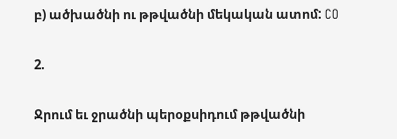բ) ածխածնի ու թթվածնի մեկական ատոմ: CO

2.

Ջրում եւ ջրածնի պերօքսիդում թթվածնի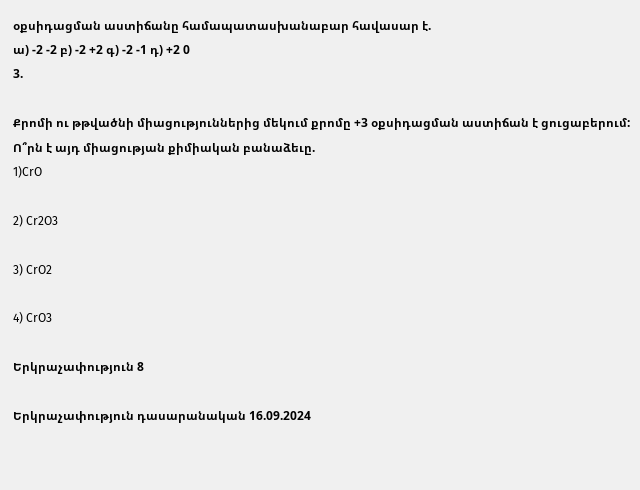օքսիդացման աստիճանը համապատասխանաբար հավասար է.
ա) -2 -2 բ) -2 +2 գ) -2 -1 դ) +2 0
3.

Քրոմի ու թթվածնի միացություններից մեկում քրոմը +3 օքսիդացման աստիճան է ցուցաբերում: Ո՞րն է այդ միացության քիմիական բանաձեւը.
1)CrO

2) Cr2O3

3) CrO2

4) CrO3

Երկրաչափություն 8

Երկրաչափություն դասարանական 16.09.2024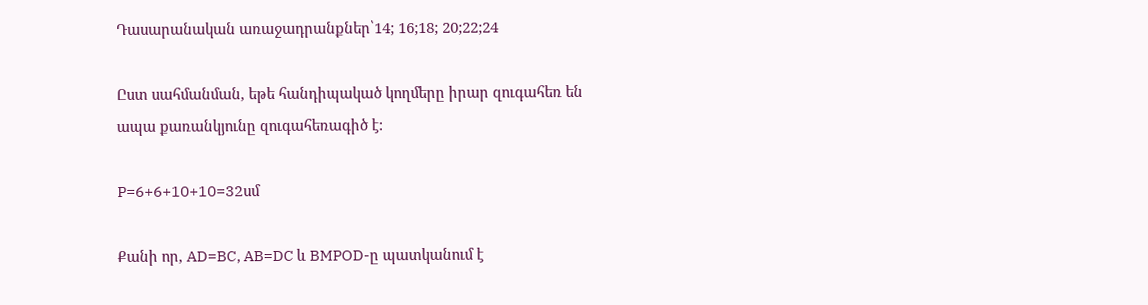Դասարանական առաջադրանքներ՝14; 16;18; 20;22;24

Ըստ սահմանման, եթե հանդիպակած կողմերը իրար զուգահեռ են ապա քառանկյունը զուգահեռագիծ է:

P=6+6+10+10=32սմ

Քանի որ, AD=BC, AB=DC և BMPOD-ը պատկանում է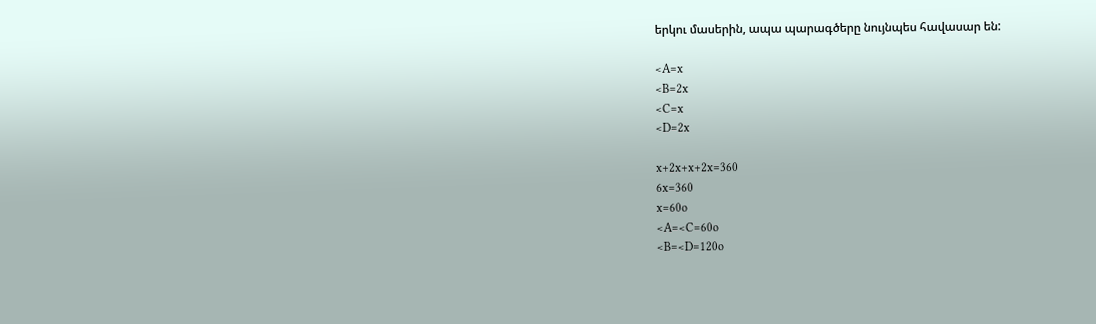երկու մասերին, ապա պարագծերը նույնպես հավասար են:

<A=x
<B=2x
<C=x
<D=2x

x+2x+x+2x=360
6x=360
x=60o
<A=<C=60o
<B=<D=120o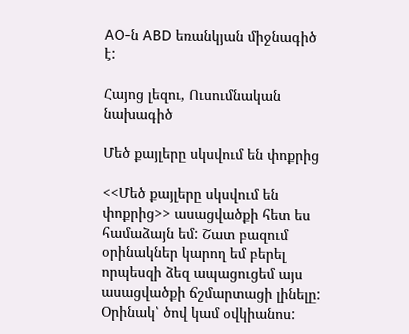AO-ն ABD եռանկյան միջնագիծ է:

Հայոց լեզու, Ուսումնական նախագիծ

Մեծ քայլերը սկսվում են փոքրից

<<Մեծ քայլերը սկսվում են փոքրից>> ասացվածքի հետ ես համաձայն եմ: Շատ բազում օրինակներ կարող եմ բերել որպեսզի ձեզ ապացուցեմ այս ասացվածքի ճշմարտացի լինելը: Օրինակ՝ ծով կամ օվկիանոս: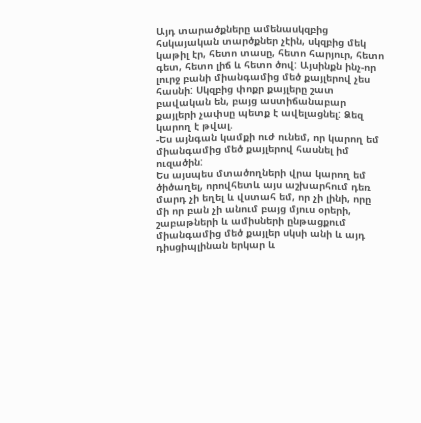Այդ տարածքները ամենասկզբից հսկայական տարծքներ չէին, սկզբից մեկ կաթիլ էր, հետո տասը, հետո հարյուր, հետո գետ, հետո լիճ և հետո ծով: Այսինքն ինչ-որ լուրջ բանի միանգամից մեծ քայլերով չես հասնի: Սկզբից փոքր քայլերը շատ բավական են, բայց աստիճանաբար քայլերի չափսը պետք է ավելացնել: Ձեզ կարող է թվալ.
-Ես այնգան կամքի ուժ ունեմ, որ կարող եմ միանգամից մեծ քայլերով հասնել իմ ուզածին:
Ես այսպես մտածողների վրա կարող եմ ծիծաղել, որովհետև այս աշխարհում դեռ մարդ չի եղել և վստահ եմ, որ չի լինի, որը մի որ բան չի անում բայց մյուս օրերի, շաբաթների և ամիսների ընթացքում միանգամից մեծ քայլեր սկսի անի և այդ դիսցիպլինան երկար և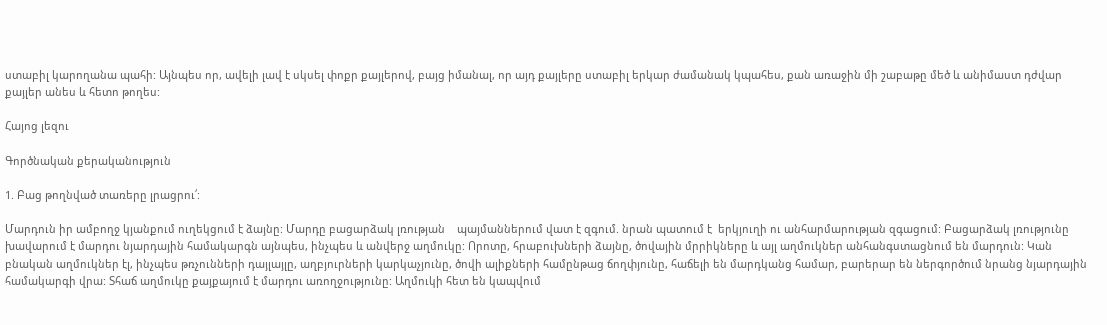ստաբիլ կարողանա պահի: Այնպես որ, ավելի լավ է սկսել փոքր քայլերով, բայց իմանալ, որ այդ քայլերը ստաբիլ երկար ժամանակ կպահես, քան առաջին մի շաբաթը մեծ և անիմաստ դժվար քայլեր անես և հետո թողես:

Հայոց լեզու

Գործնական քերականություն

1. Բաց թողնված տառերը լրացրու՛:

Մարդուն իր ամբողջ կյանքում ուղեկցում է ձայնը: Մարդը բացարձակ լռության    պայմաններում վատ է զգում. նրան պատում է  երկյուղի ու անհարմարության զգացում: Բացարձակ լռությունը խավարում է մարդու նյարդային համակարգն այնպես, ինչպես և անվերջ աղմուկը: Որոտը, հրաբուխների ձայնը, ծովային մրրիկները և այլ աղմուկներ անհանգստացնում են մարդուն: Կան բնական աղմուկներ էլ, ինչպես թռչունների դայլայլը, աղբյուրների կարկաչյունը, ծովի ալիքների համընթաց ճողփյունը, հաճելի են մարդկանց համար, բարերար են ներգործում նրանց նյարդային համակարգի վրա: Տհաճ աղմուկը քայքայում է մարդու առողջությունը: Աղմուկի հետ են կապվում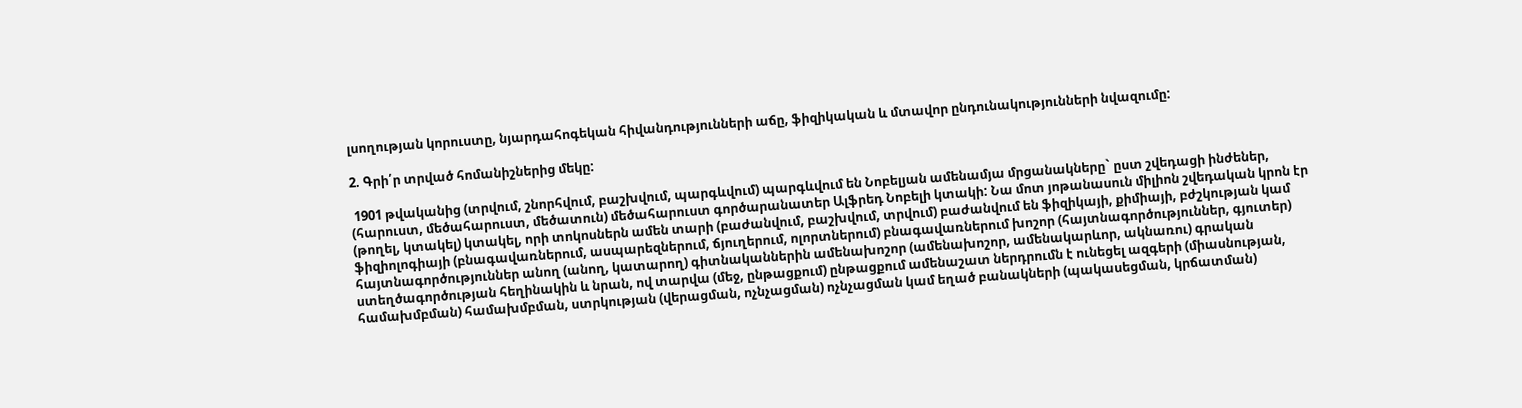լսողության կորուստը, նյարդահոգեկան հիվանդությունների աճը, ֆիզիկական և մտավոր ընդունակությունների նվազումը:

2. Գրի՛ր տրված հոմանիշներից մեկը:

 1901 թվականից (տրվում, շնորհվում, բաշխվում, պարգևվում) պարգևվում են Նոբելյան ամենամյա մրցանակները` ըստ շվեդացի ինժեներ, (հարուստ, մեծահարուստ, մեծատուն) մեծահարուստ գործարանատեր Ալֆրեդ Նոբելի կտակի: Նա մոտ յոթանասուն միլիոն շվեդական կրոն էր (թողել, կտակել) կտակել, որի տոկոսներն ամեն տարի (բաժանվում, բաշխվում, տրվում) բաժանվում են ֆիզիկայի, քիմիայի, բժշկության կամ ֆիզիոլոգիայի (բնագավառներում, ասպարեզներում, ճյուղերում, ոլորտներում) բնագավառներում խոշոր (հայտնագործություններ, գյուտեր) հայտնագործություններ անող (անող, կատարող) գիտնականներին ամենախոշոր (ամենախոշոր, ամենակարևոր, ակնառու) գրական ստեղծագործության հեղինակին և նրան, ով տարվա (մեջ, ընթացքում) ընթացքում ամենաշատ ներդրումն է ունեցել ազգերի (միասնության, համախմբման) համախմբման, ստրկության (վերացման, ոչնչացման) ոչնչացման կամ եղած բանակների (պակասեցման, կրճատման)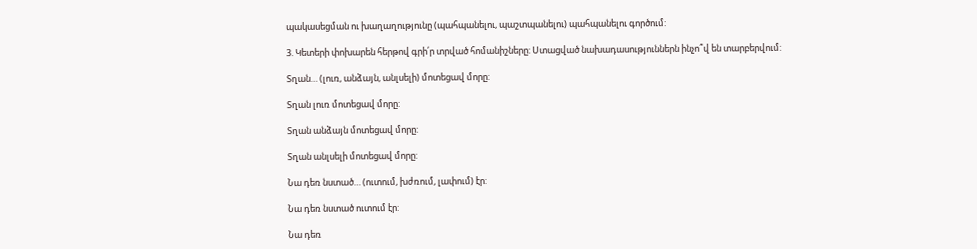պակասեցման ու խաղաղությունը (պահպանելու, պաշտպանելու) պահպանելու գործում:

3. Կետերի փոխարեն հերթով գրի՛ր տրված հոմանիշները: Ստացված նախադասություններն ինչո՞վ են տարբերվում:

Տղան… (լուռ, անձայն, անլսելի) մոտեցավ մորը:

Տղան լուռ մոտեցավ մորը:

Տղան անձայն մոտեցավ մորը:

Տղան անլսելի մոտեցավ մորը:

Նա դեռ նստած… (ուտում, խժռում, լափում) էր:

Նա դեռ նստած ուտում էր:

Նա դեռ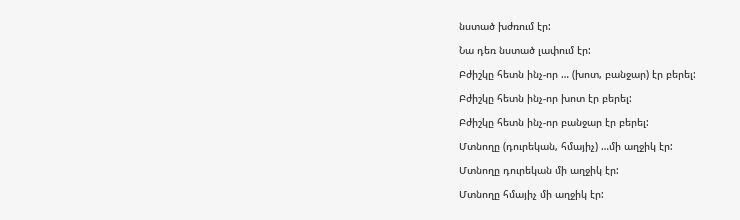նստած խժռում էր:

Նա դեռ նստած լափում էր:

Բժիշկը հետն ինչ-որ … (խոտ, բանջար) էր բերել:

Բժիշկը հետն ինչ-որ խոտ էր բերել:

Բժիշկը հետն ինչ-որ բանջար էր բերել:

Մտնողը (դուրեկան, հմայիչ) …մի աղջիկ էր:

Մտնողը դուրեկան մի աղջիկ էր:

Մտնողը հմայիչ մի աղջիկ էր: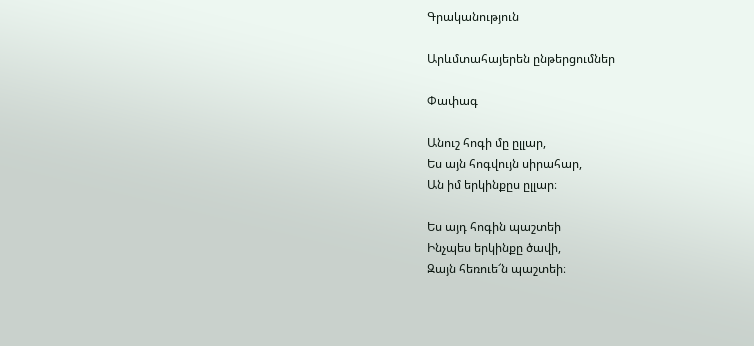Գրականություն

Արևմտահայերեն ընթերցումներ

Փափագ

Անուշ հոգի մը ըլլար,
Ես այն հոգվույն սիրահար,
Ան իմ երկինքըս ըլլար։

Ես այդ հոգին պաշտեի
Ինչպես երկինքը ծավի,
Զայն հեռուե՜ն պաշտեի։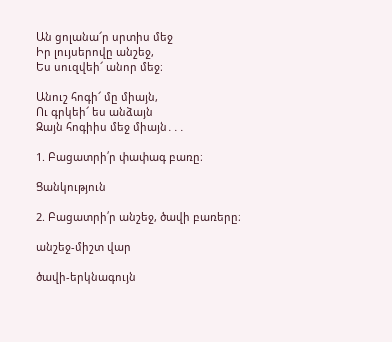Ան ցոլանա՜ր սրտիս մեջ
Իր լույսերովը անշեջ,
Ես սուզվեի՜ անոր մեջ։

Անուշ հոգի՜ մը միայն,
Ու գրկեի՜ ես անձայն
Զայն հոգիիս մեջ միայն․․․

1. Բացատրի՛ր փափագ բառը։

Ցանկություն

2. Բացատրի՛ր անշեջ, ծավի բառերը։

անշեջ-միշտ վար

ծավի-երկնագույն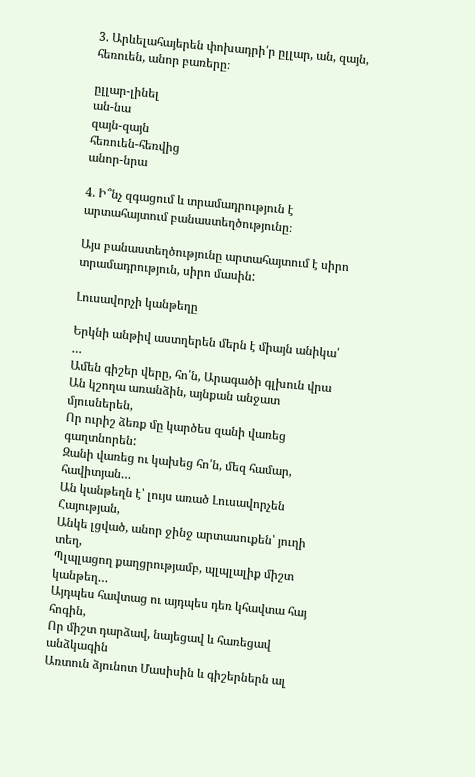3. Արևելահայերեն փոխադրի՛ր ըլլար, ան, զայն,  հեռուեն, անոր բառերը։

ըլլար-լինել
ան-նա
զայն-զայն
հեռուեն-հեռվից
անոր-նրա

4. Ի՞նչ զգացում և տրամադրություն է արտահայտում բանաստեղծությունը։

Այս բանաստեղծությունը արտահայտում է սիրո տրամադրություն, սիրո մասին:

Լուսավորչի կանթեղը

Երկնի անթիվ աստղերեն մերն է միայն անիկա՛ …
Ամեն գիշեր վերը, հո՛ն, Արագածի գլխուն վրա
Ան կշողա առանձին, այնքան անջատ մյուսներեն,
Որ ուրիշ ձեռք մը կարծես զանի վառեց գաղտնորեն:
Զանի վառեց ու կախեց հո՛ն, մեզ համար, հավիտյան…
Ան կանթեղն է՝ լույս առած Լուսավորչեն Հայության,
Անկե լցված, անոր ջինջ արտասուքեն՝ յուղի տեղ,
Պլպլացող քաղցրությամբ, պլպլալիք միշտ կանթեղ…
Այդպես հավտաց ու այդպես դեռ կհավտա հայ հոգին,
Որ միշտ դարձավ, նայեցավ և հառեցավ անձկագին
Առտուն ձյունոտ Մասիսին և գիշերներն ալ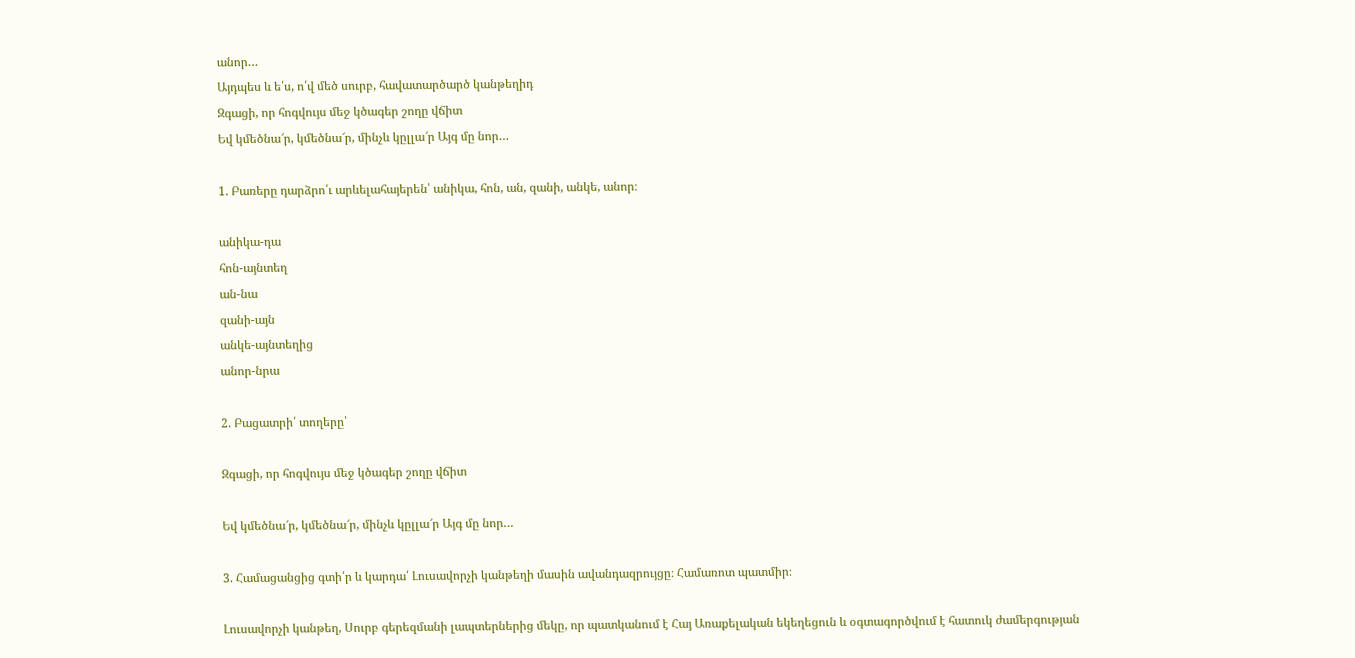անոր…
Այդպես և ե՛ս, ո՛վ մեծ սուրբ, հավատարծարծ կանթեղիդ
Զգացի, որ հոգվույս մեջ կծագեր շողը վճիտ
Եվ կմեծնա՜ր, կմեծնա՜ր, մինչև կըլլա՜ր Այգ մը նոր…

1. Բառերը դարձրո՛ւ արևելահայերեն՝ անիկա, հոն, ան, զանի, անկե, անոր։

անիկա-դա
հոն-այնտեղ
ան-նա
զանի-այն
անկե-այնտեղից
անոր-նրա

2. Բացատրի՛ տողերը՝

Զգացի, որ հոգվույս մեջ կծագեր շողը վճիտ

Եվ կմեծնա՜ր, կմեծնա՜ր, մինչև կըլլա՜ր Այգ մը նոր…

3. Համացանցից գտի՛ր և կարդա՛ Լուսավորչի կանթեղի մասին ավանդազրույցը։ Համառոտ պատմիր։

Լուսավորչի կանթեղ, Սուրբ գերեզմանի լապտերներից մեկը, որ պատկանում է Հայ Առաքելական եկեղեցուն և օգտագործվում է հատուկ ժամերգության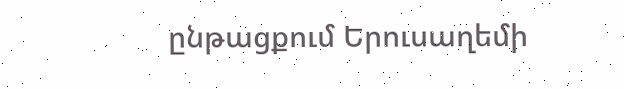ընթացքում Երուսաղեմի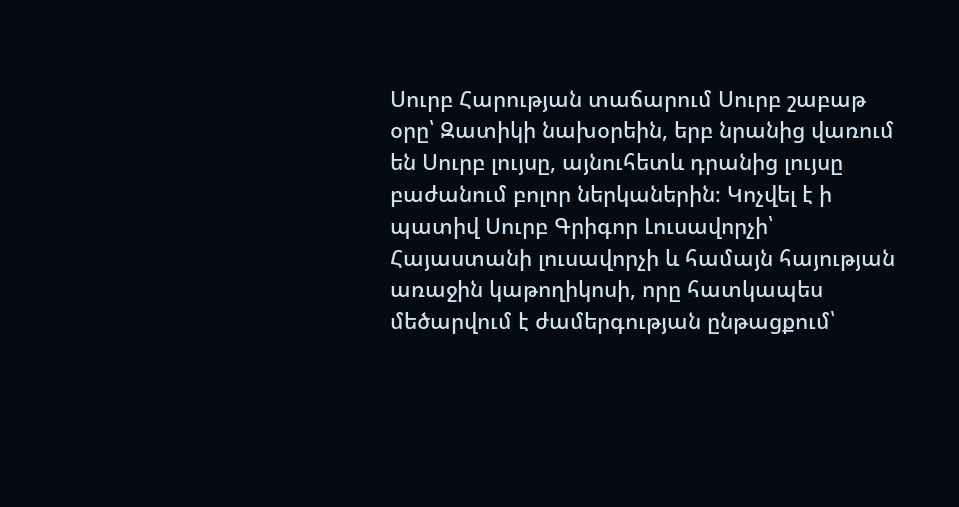Սուրբ Հարության տաճարում Սուրբ շաբաթ օրը՝ Զատիկի նախօրեին, երբ նրանից վառում են Սուրբ լույսը, այնուհետև դրանից լույսը բաժանում բոլոր ներկաներին։ Կոչվել է ի պատիվ Սուրբ Գրիգոր Լուսավորչի՝ Հայաստանի լուսավորչի և համայն հայության առաջին կաթողիկոսի, որը հատկապես մեծարվում է ժամերգության ընթացքում՝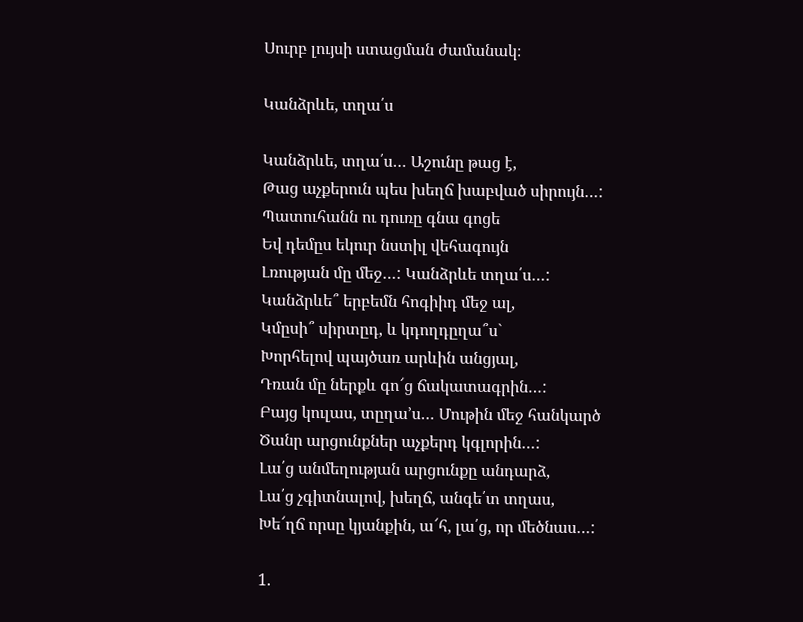Սուրբ լույսի ստացման ժամանակ։

Կանձրևե, տղա՛ս

Կանձրևե, տղա՛ս… Աշունը թաց է,
Թաց աչքերուն պես խեղճ խաբված սիրույն…:
Պատուհանն ու դուռը գնա գոցե
Եվ դեմըս եկուր նստիլ վեհագույն
Լռության մը մեջ…: Կանձրևե տղա՛ս…:
Կանձրևե՞ երբեմն հոգիիդ մեջ ալ,
Կմըսի՞ սիրտըդ, և կդողդըղա՞ս`
Խորհելով պայծառ արևին անցյալ,
Դռան մը ներքև գո՜ց ճակատագրին…:
Բայց կուլաս, տըղա’ս… Մութին մեջ հանկարծ
Ծանր արցունքներ աչքերդ կգլորին…:
Լա՛ց անմեղության արցունքը անդարձ,
Լա՛ց չգիտնալով, խեղճ, անգե՛տ տղաս,
Խե՜ղճ որսը կյանքին, ա՜հ, լա՛ց, որ մեծնաս…:

1.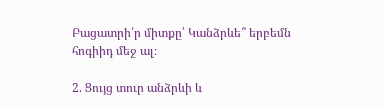Բացատրի՛ր միտքը՝ Կանձրևե՞ երբեմն հոգիիդ մեջ ալ։

2. Ցույց տուր անձրևի և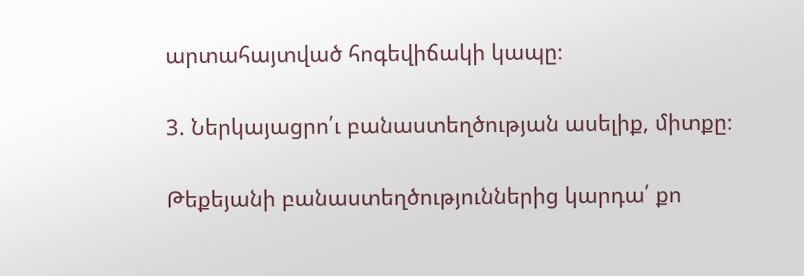արտահայտված հոգեվիճակի կապը։

3. Ներկայացրո՛ւ բանաստեղծության ասելիք, միտքը։

Թեքեյանի բանաստեղծություններից կարդա՛ քո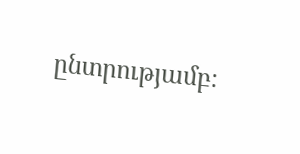ընտրությամբ։